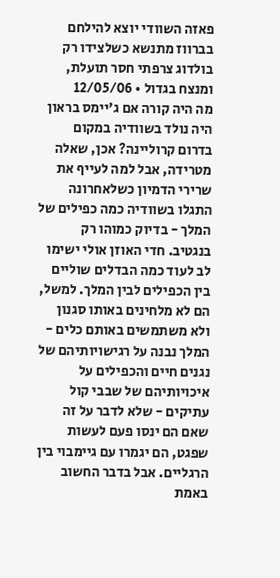פאזה השוודי יוצא להילחם בברווז מתנשא כשלצידו רק בולדוג צרפתי חסר תועלת, ומנצח בגדול • 12/05/06
מה היה קורה אם ג'יימס בראון היה נולד בשוודיה במקום בדרום קרוליינה? אכן, שאלה מטרידה, אבל למה לעייף את שרירי הדמיון כשלאחרונה התגלו בשוודיה כמה כפילים של המלך - בדיוק כמוהו רק בנגטיב. חדי האוזן אולי ישימו לב לעוד כמה הבדלים שוליים בין הכפילים לבין המלך. למשל, הם לא מלחינים באותו סגנון ולא משתמשים באותם כלים - המלך נבנה על רגישויותיהם של נגנים חיים והכפילים על איכויותיהם של שבבי קול עתיקים - שלא לדבר על זה שאם הם ינסו פעם לעשות שפגט, הם יגמרו עם גיימבוי בין הרגליים. אבל בדבר החשוב באמת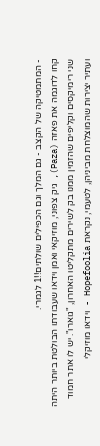- המתמטיקה של הקצב - גם המלך וגם הכפילים שולתים!!1 לגמרי.
קחו לדוגמה את פאזה (Paza), גיק צפוני, מוזיקאי ואמן וידאו שעבודתו הבולטת ביותר היתה שני רימיקסים וקליפים שהזמין ממנו בק לשירים מתקליטו האחרון, "גוארו". יש לו אתר חמוד ועתיר יצירות שהמוצלחת מביניהן, לטעמי, נקראת Hopefoolia - וידאו מוזיקלי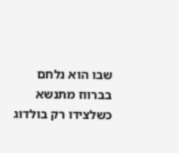שבו הוא נלחם בברווז מתנשא כשלצידו רק בולדוג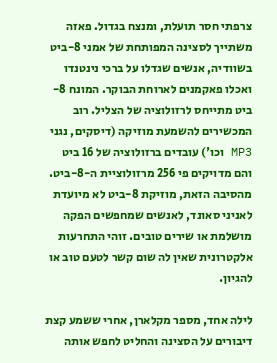צרפתי חסר תועלת, ומנצח בגדול. פאזה משתייך לסצינה המפותחת של אמני 8-ביט בשוודיה, אנשים שגדלו על ברכי נינטנדו ואכלו פאקמנים לארוחת הבוקר. המונח 8-ביט מתייחס לרזולוציה של הצליל. רוב המכשירים להשמעת מוזיקה (דיסקים, נגני MP3 וכו') עובדים ברזולוציה של 16 ביט והם מדויקים פי 256 מרזולוציית ה-8-ביט. מהסיבה הזאת, מוזיקת 8-ביט לא מיועדת לאניני סאונד, לאנשים שמחפשים הפקה מושלמת או שירים טובים. זוהי התחרעות אלקטרונית שאין לה שום קשר לטעם טוב או להגיון.

לילה אחד, מספר מקלארן, אחרי ששמע קצת דיבורים על הסצינה והחליט לחפש אותה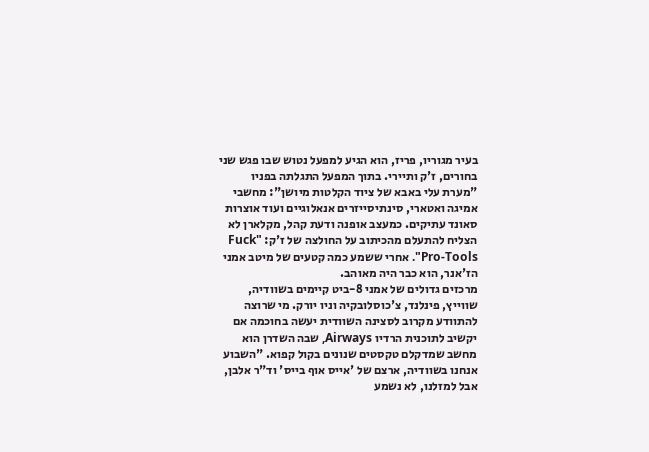בעיר מגוריו, פריז, הוא הגיע למפעל נטוש שבו פגש שני בחורים, ז'ק ותיירי. בתוך המפעל התגלתה בפניו "מערת עלי באבא של ציוד הקלטות מיושן": מחשבי אמיגה ואטארי, סינתיסייזרים אנאלוגיים ועוד אוצרות סאונד עתיקים. כמעצב אופנה ודעת קהל, מקלארן לא הצליח להתעלם מהכיתוב על החולצה של ז'ק: "Fuck Pro-Tools". אחרי ששמע כמה קטעים של מיטב אמני הז'אנר, הוא כבר היה מאוהב.
מרכזים גדולים של אמני 8-ביט קיימים בשוודיה, שווייץ, פינלנד, צ'כוסלובקיה וניו יורק. מי שרוצה להתוודע מקרוב לסצינה השוודית יעשה בחוכמה אם יקשיב לתוכנית הרדיו Airways, שבה השדרן הוא מחשב שמדקלם טקסטים שנונים בקול קפוא. "השבוע אנחנו בשוודיה, ארצם של 'אייס אוף בייס' וד"ר אלבן, אבל למזלנו, לא נשמע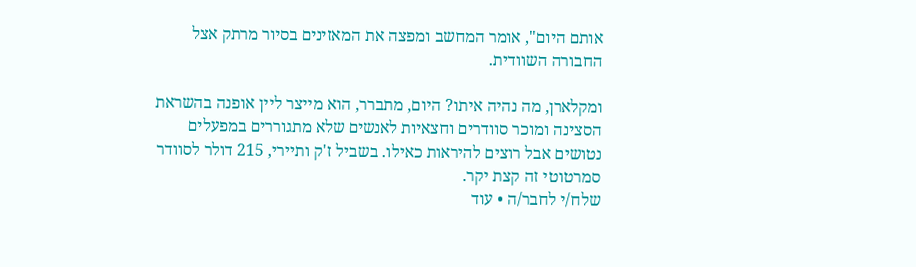אותם היום", אומר המחשב ומפצה את המאזינים בסיור מרתק אצל החבורה השוודית.

ומקלארן, מה נהיה איתו? היום, מתברר, הוא מייצר ליין אופנה בהשראת הסצינה ומוכר סוודרים וחצאיות לאנשים שלא מתגוררים במפעלים נטושים אבל רוצים להיראות כאילו. בשביל ז'ק ותיירי, 215 דולר לסוודר סמרטוטי זה קצת יקר.
שלח/י לחבר/ה • עוד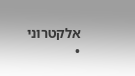אלקטרוני •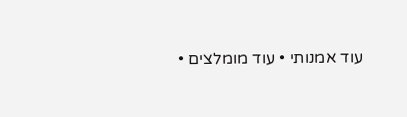עוד אמנותי • עוד מומלצים •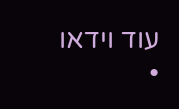עוד וידאו •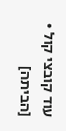עוד קובצי קול • [הביתה]